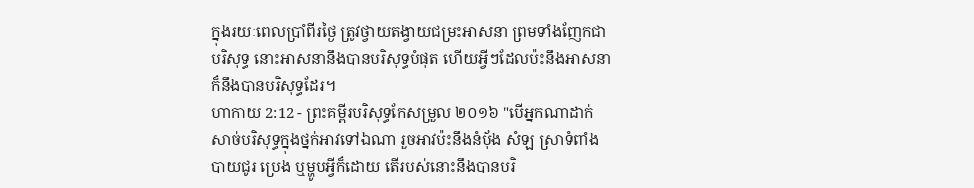ក្នុងរយៈពេលប្រាំពីរថ្ងៃ ត្រូវថ្វាយតង្វាយជម្រះអាសនា ព្រមទាំងញែកជាបរិសុទ្ធ នោះអាសនានឹងបានបរិសុទ្ធបំផុត ហើយអ្វីៗដែលប៉ះនឹងអាសនាក៏នឹងបានបរិសុទ្ធដែរ។
ហាកាយ 2:12 - ព្រះគម្ពីរបរិសុទ្ធកែសម្រួល ២០១៦ "បើអ្នកណាដាក់សាច់បរិសុទ្ធក្នុងថ្នក់អាវទៅឯណា រួចអាវប៉ះនឹងនំបុ័ង សំឡ ស្រាទំពាំងបាយជូរ ប្រេង ឬម្ហូបអ្វីក៏ដោយ តើរបស់នោះនឹងបានបរិ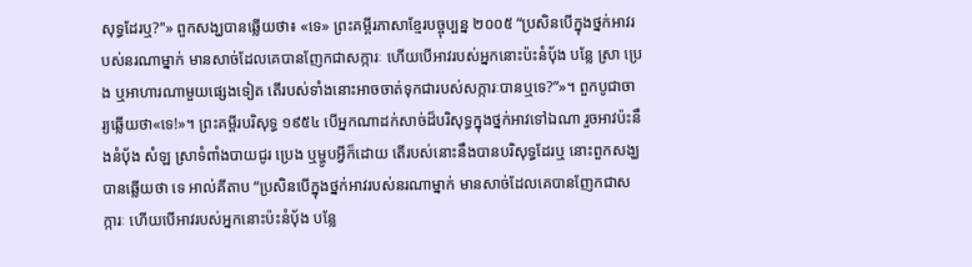សុទ្ធដែរឬ?"» ពួកសង្ឃបានឆ្លើយថា៖ «ទេ» ព្រះគម្ពីរភាសាខ្មែរបច្ចុប្បន្ន ២០០៥ “ប្រសិនបើក្នុងថ្នក់អាវរបស់នរណាម្នាក់ មានសាច់ដែលគេបានញែកជាសក្ការៈ ហើយបើអាវរបស់អ្នកនោះប៉ះនំបុ័ង បន្លែ ស្រា ប្រេង ឬអាហារណាមួយផ្សេងទៀត តើរបស់ទាំងនោះអាចចាត់ទុកជារបស់សក្ការៈបានឬទេ?”»។ ពួកបូជាចារ្យឆ្លើយថា«ទេ!»។ ព្រះគម្ពីរបរិសុទ្ធ ១៩៥៤ បើអ្នកណាដក់សាច់ដ៏បរិសុទ្ធក្នុងថ្នក់អាវទៅឯណា រួចអាវប៉ះនឹងនំបុ័ង សំឡ ស្រាទំពាំងបាយជូរ ប្រេង ឬម្ហូបអ្វីក៏ដោយ តើរបស់នោះនឹងបានបរិសុទ្ធដែរឬ នោះពួកសង្ឃបានឆ្លើយថា ទេ អាល់គីតាប “ប្រសិនបើក្នុងថ្នក់អាវរបស់នរណាម្នាក់ មានសាច់ដែលគេបានញែកជាសក្ការៈ ហើយបើអាវរបស់អ្នកនោះប៉ះនំបុ័ង បន្លែ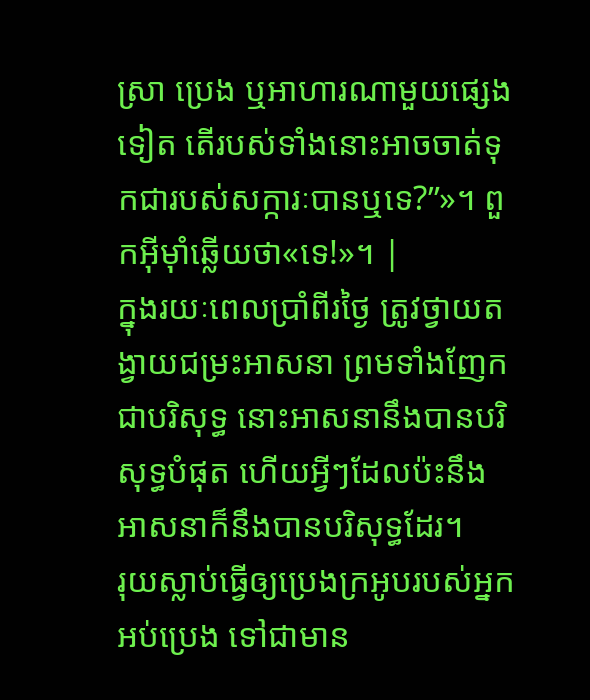ស្រា ប្រេង ឬអាហារណាមួយផ្សេងទៀត តើរបស់ទាំងនោះអាចចាត់ទុកជារបស់សក្ការៈបានឬទេ?”»។ ពួកអ៊ីមុាំឆ្លើយថា«ទេ!»។ |
ក្នុងរយៈពេលប្រាំពីរថ្ងៃ ត្រូវថ្វាយតង្វាយជម្រះអាសនា ព្រមទាំងញែកជាបរិសុទ្ធ នោះអាសនានឹងបានបរិសុទ្ធបំផុត ហើយអ្វីៗដែលប៉ះនឹងអាសនាក៏នឹងបានបរិសុទ្ធដែរ។
រុយស្លាប់ធ្វើឲ្យប្រេងក្រអូបរបស់អ្នកអប់ប្រេង ទៅជាមាន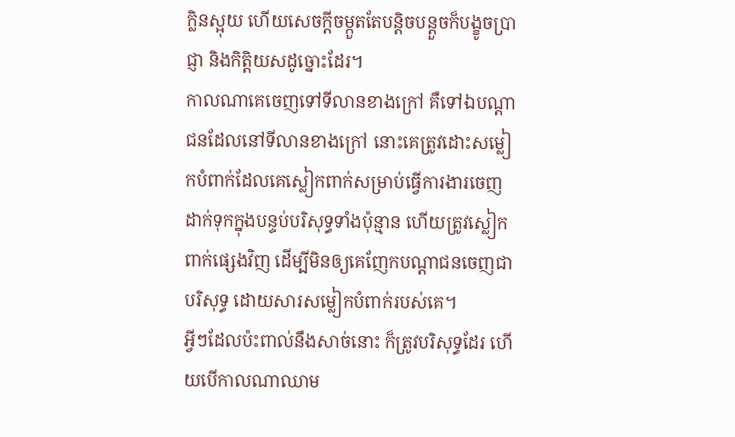ក្លិនស្អុយ ហើយសេចក្ដីចម្កួតតែបន្តិចបន្តួចក៏បង្ខូចប្រាជ្ញា និងកិត្តិយសដូច្នោះដែរ។
កាលណាគេចេញទៅទីលានខាងក្រៅ គឺទៅឯបណ្ដាជនដែលនៅទីលានខាងក្រៅ នោះគេត្រូវដោះសម្លៀកបំពាក់ដែលគេស្លៀកពាក់សម្រាប់ធ្វើការងារចេញ ដាក់ទុកក្នុងបន្ទប់បរិសុទ្ធទាំងប៉ុន្មាន ហើយត្រូវស្លៀកពាក់ផ្សេងវិញ ដើម្បីមិនឲ្យគេញែកបណ្ដាជនចេញជាបរិសុទ្ធ ដោយសារសម្លៀកបំពាក់របស់គេ។
អ្វីៗដែលប៉ះពាល់នឹងសាច់នោះ ក៏ត្រូវបរិសុទ្ធដែរ ហើយបើកាលណាឈាម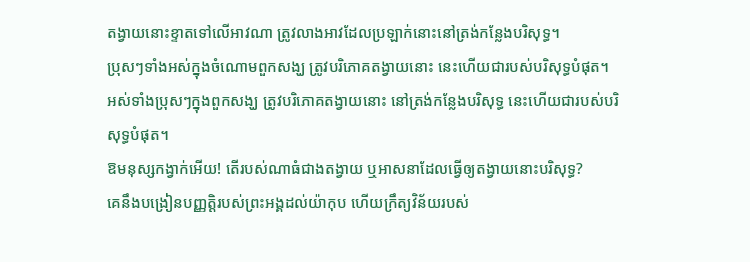តង្វាយនោះខ្ទាតទៅលើអាវណា ត្រូវលាងអាវដែលប្រឡាក់នោះនៅត្រង់កន្លែងបរិសុទ្ធ។
ប្រុសៗទាំងអស់ក្នុងចំណោមពួកសង្ឃ ត្រូវបរិភោគតង្វាយនោះ នេះហើយជារបស់បរិសុទ្ធបំផុត។
អស់ទាំងប្រុសៗក្នុងពួកសង្ឃ ត្រូវបរិភោគតង្វាយនោះ នៅត្រង់កន្លែងបរិសុទ្ធ នេះហើយជារបស់បរិសុទ្ធបំផុត។
ឱមនុស្សកង្វាក់អើយ! តើរបស់ណាធំជាងតង្វាយ ឬអាសនាដែលធ្វើឲ្យតង្វាយនោះបរិសុទ្ធ?
គេនឹងបង្រៀនបញ្ញត្តិរបស់ព្រះអង្គដល់យ៉ាកុប ហើយក្រឹត្យវិន័យរបស់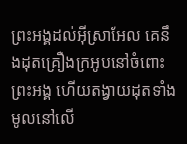ព្រះអង្គដល់អ៊ីស្រាអែល គេនឹងដុតគ្រឿងក្រអូបនៅចំពោះព្រះអង្គ ហើយតង្វាយដុតទាំងមូលនៅលើ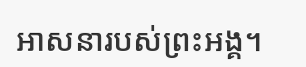អាសនារបស់ព្រះអង្គ។